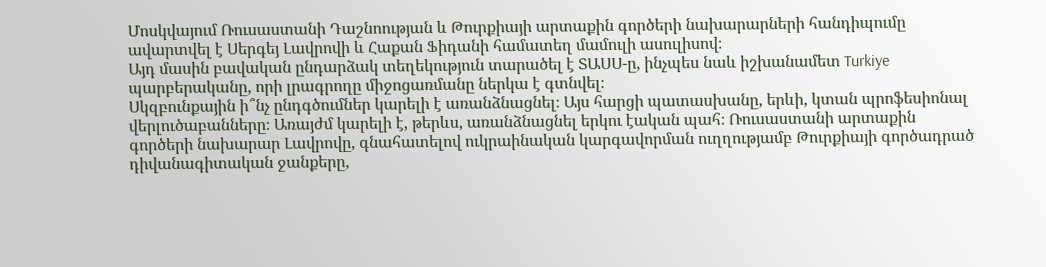Մոսկվայում Ռուսաստանի Դաշնոության և Թուրքիայի արտաքին գործերի նախարարների հանդիպումը ավարտվել է Սերգեյ Լավրովի և Հաքան Ֆիդանի համատեղ մամուլի ասուլիսով։
Այդ մասին բավական ընդարձակ տեղեկություն տարածել է ՏԱՍՍ-ը, ինչպես նաև իշխանամետ Turkiye պարբերականը, որի լրագրողը միջոցառմանը ներկա է գտնվել։
Սկզբունքային ի՞նչ ընդգծումներ կարելի է առանձնացնել։ Այս հարցի պատասխանը, երևի, կտան պրոֆեսիոնալ վերլուծաբանները։ Առայժմ կարելի է, թերևս, առանձնացնել երկու էական պահ։ Ռուսաստանի արտաքին գործերի նախարար Լավրովը, գնահատելով ուկրաինական կարգավորման ուղղությամբ Թուրքիայի գործադրած դիվանագիտական ջանքերը,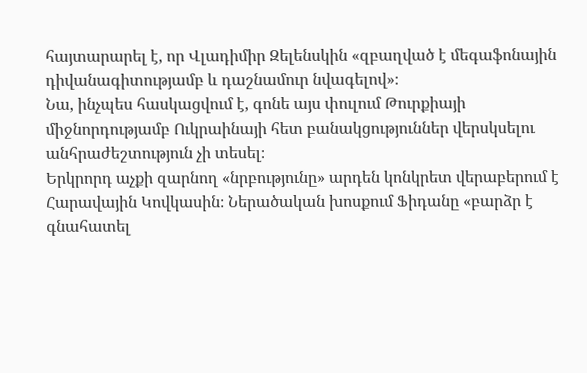հայտարարել է, որ Վլադիմիր Զելենսկին «զբաղված է մեգաֆոնային դիվանագիտությամբ և դաշնամուր նվագելով»։
Նա, ինչպես հասկացվում է, գոնե այս փուլում Թուրքիայի միջնորդությամբ Ուկրաինայի հետ բանակցություններ վերսկսելու անհրաժեշտություն չի տեսել։
Երկրորդ աչքի զարնող «նրբությունը» արդեն կոնկրետ վերաբերում է Հարավային Կովկասին։ Ներածական խոսքում Ֆիդանը «բարձր է գնահատել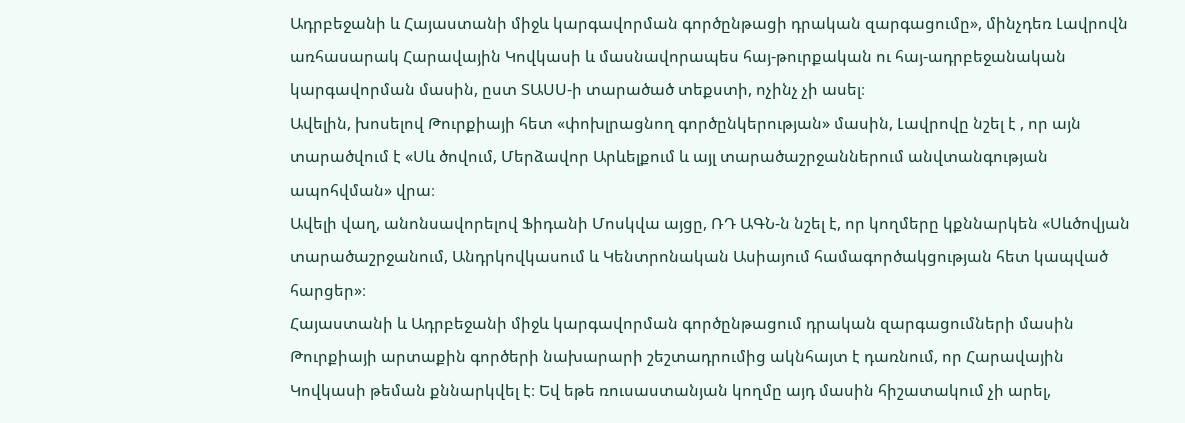Ադրբեջանի և Հայաստանի միջև կարգավորման գործընթացի դրական զարգացումը», մինչդեռ Լավրովն առհասարակ Հարավային Կովկասի և մասնավորապես հայ-թուրքական ու հայ-ադրբեջանական կարգավորման մասին, ըստ ՏԱՍՍ-ի տարածած տեքստի, ոչինչ չի ասել։
Ավելին, խոսելով Թուրքիայի հետ «փոխլրացնող գործընկերության» մասին, Լավրովը նշել է , որ այն տարածվում է «Սև ծովում, Մերձավոր Արևելքում և այլ տարածաշրջաններում անվտանգության ապոհվման» վրա։
Ավելի վաղ, անոնսավորելով Ֆիդանի Մոսկվա այցը, ՌԴ ԱԳՆ-ն նշել է, որ կողմերը կքննարկեն «Սևծովյան տարածաշրջանում, Անդրկովկասում և Կենտրոնական Ասիայում համագործակցության հետ կապված հարցեր»։
Հայաստանի և Ադրբեջանի միջև կարգավորման գործընթացում դրական զարգացումների մասին Թուրքիայի արտաքին գործերի նախարարի շեշտադրումից ակնհայտ է դառնում, որ Հարավային Կովկասի թեման քննարկվել է։ Եվ եթե ռուսաստանյան կողմը այդ մասին հիշատակում չի արել,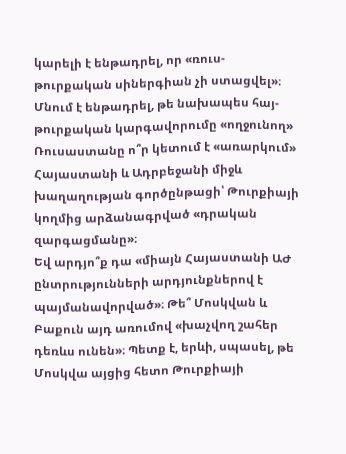կարելի է ենթադրել, որ «ռուս-թուրքական սիներգիան չի ստացվել»։
Մնում է ենթադրել, թե նախապես հայ-թուրքական կարգավորումը «ողջունող» Ռուսաստանը ո՞ր կետում է «առարկում» Հայաստանի և Ադրբեջանի միջև խաղաղության գործընթացի՝ Թուրքիայի կողմից արձանագրված «դրական զարգացմանը»։
Եվ արդյո՞ք դա «միայն Հայաստանի ԱԺ ընտրությունների արդյունքներով է պայմանավորված»։ Թե՞ Մոսկվան և Բաքուն այդ առումով «խաչվող շահեր դեռևս ունեն»։ Պետք է, երևի, սպասել, թե Մոսկվա այցից հետո Թուրքիայի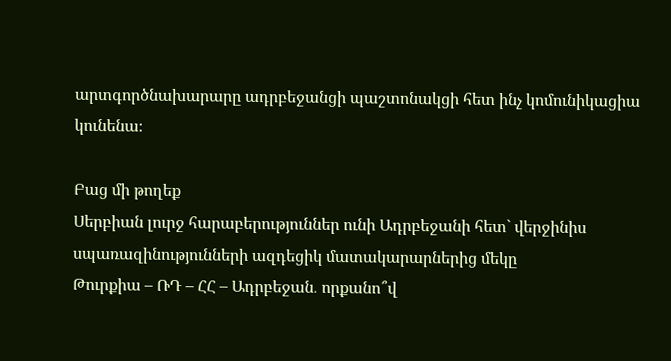արտգործնախարարը ադրբեջանցի պաշտոնակցի հետ ինչ կոմունիկացիա կունենա։

Բաց մի թողեք
Սերբիան լուրջ հարաբերություններ ունի Ադրբեջանի հետ` վերջինիս սպառազինությունների ազդեցիկ մատակարարներից մեկը
Թուրքիա – ՌԴ – ՀՀ – Ադրբեջան․ որքանո՞վ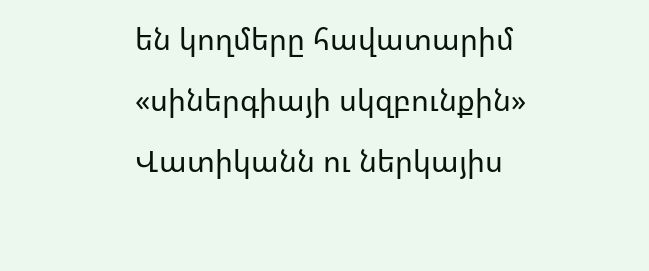են կողմերը հավատարիմ «սիներգիայի սկզբունքին»
Վատիկանն ու ներկայիս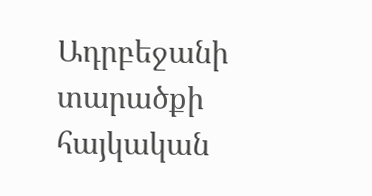Ադրբեջանի տարածքի հայկական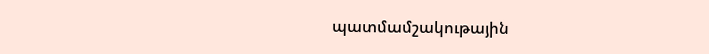պատմամշակութային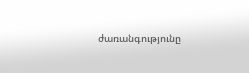ժառանգությունը